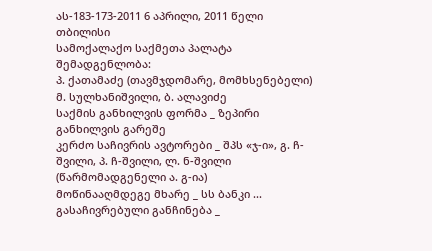ას-183-173-2011 6 აპრილი, 2011 წელი
თბილისი
სამოქალაქო საქმეთა პალატა
შემადგენლობა:
პ. ქათამაძე (თავმჯდომარე, მომხსენებელი)
მ. სულხანიშვილი, ბ. ალავიძე
საქმის განხილვის ფორმა _ ზეპირი განხილვის გარეშე
კერძო საჩივრის ავტორები _ შპს «ჯ-ი», გ. ჩ-შვილი, პ. ჩ-შვილი, ლ. ნ-შვილი (წარმომადგენელი ა. გ-ია)
მოწინააღმდეგე მხარე _ სს ბანკი ...
გასაჩივრებული განჩინება _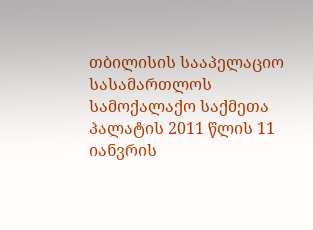თბილისის სააპელაციო სასამართლოს სამოქალაქო საქმეთა პალატის 2011 წლის 11 იანვრის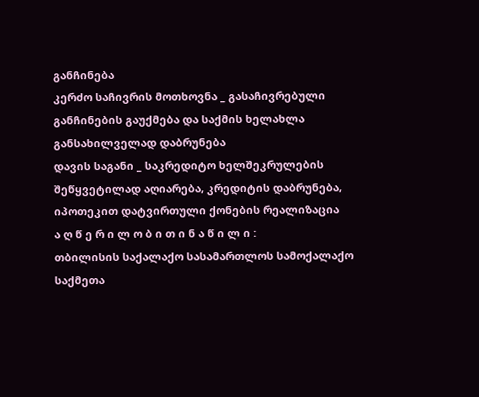განჩინება
კერძო საჩივრის მოთხოვნა _ გასაჩივრებული განჩინების გაუქმება და საქმის ხელახლა განსახილველად დაბრუნება
დავის საგანი _ საკრედიტო ხელშეკრულების შეწყვეტილად აღიარება, კრედიტის დაბრუნება, იპოთეკით დატვირთული ქონების რეალიზაცია
ა ღ წ ე რ ი ლ ო ბ ი თ ი ნ ა წ ი ლ ი :
თბილისის საქალაქო სასამართლოს სამოქალაქო საქმეთა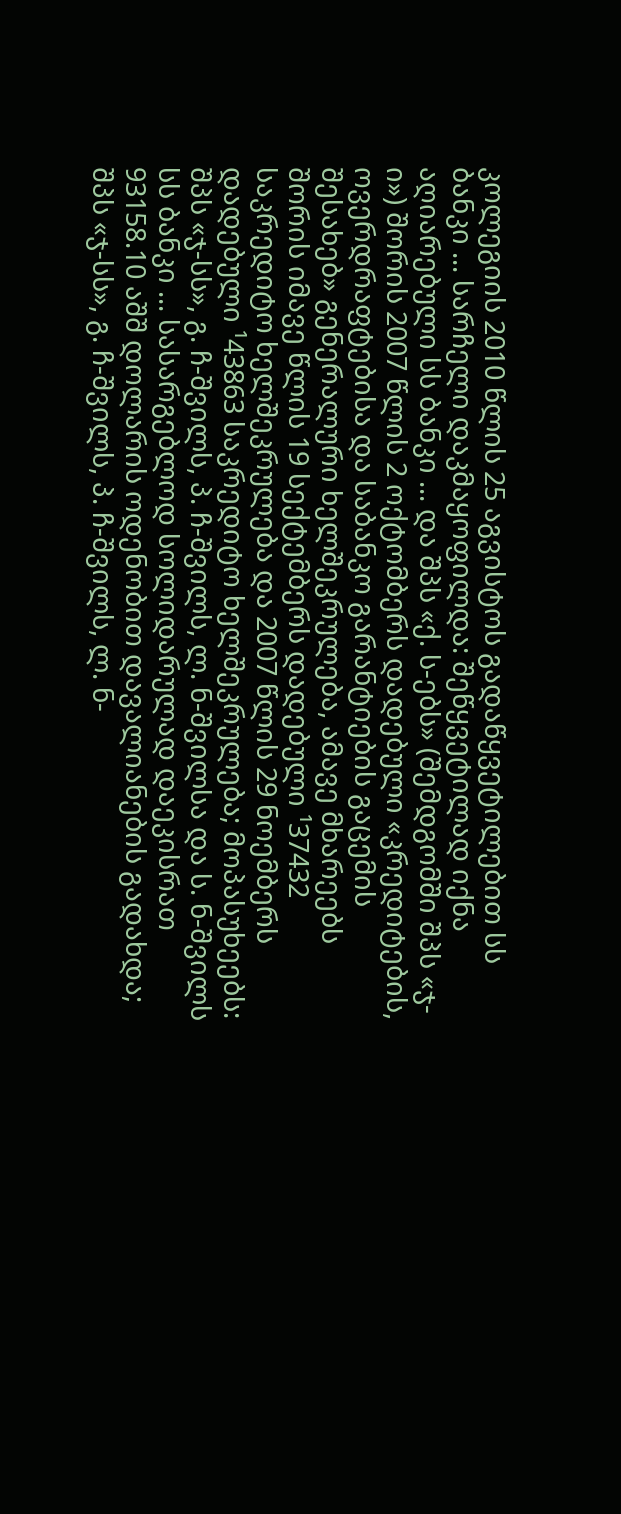კოლეგიის 2010 წლის 25 აგვისტოს გადაწყვეტილებით სს ბანკი ... სარჩელი დაკმაყოფილდა: შეწყვეტილად იქნა აღიარებული სს ბანკი ... და შპს «ქ. ს-ებს» (შემდგომში შპს «ჯ-ი») შორის 2007 წლის 2 ოქტომბერს დადებული «კრედიტების, ოვერდრაფტებისა და საბანკო გარანტიების გაცემის შესახებ» გენერალური ხელშეკრულება, ამავე მხარეებს შორის იმავე წლის 19 სექტემბერს დადებული ¹37432 საკრედიტო ხელშეკრულება და 2007 წლის 29 ნოემბერს დადებული ¹43863 საკრედიტო ხელშეკრულება; მოპასუხეებს: შპს «ჯ-სს», გ. ჩ-შვილს, პ. ჩ-შვილს, ლ. ნ-შვილსა და ს. ნ-შვილს სს ბანკი ... სასარგებლოდ სოლიდარულად დაეკისრათ 93158.10 აშშ დოლარის ოდენობით დავალიანების გადახდა; შპს «ჯ-სს», გ. ჩ-შვილს, პ. ჩ-შვილს, ლ. ნ-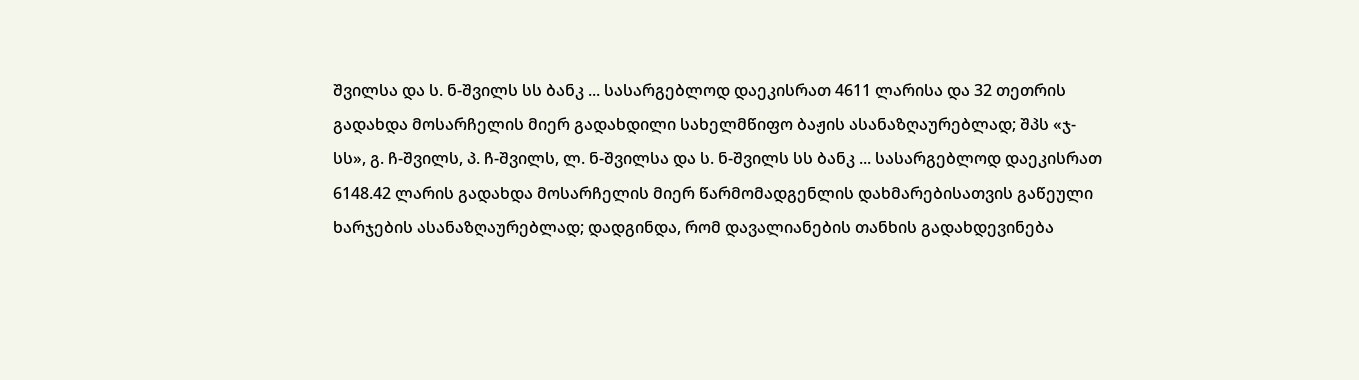შვილსა და ს. ნ-შვილს სს ბანკ ... სასარგებლოდ დაეკისრათ 4611 ლარისა და 32 თეთრის გადახდა მოსარჩელის მიერ გადახდილი სახელმწიფო ბაჟის ასანაზღაურებლად; შპს «ჯ-სს», გ. ჩ-შვილს, პ. ჩ-შვილს, ლ. ნ-შვილსა და ს. ნ-შვილს სს ბანკ ... სასარგებლოდ დაეკისრათ 6148.42 ლარის გადახდა მოსარჩელის მიერ წარმომადგენლის დახმარებისათვის გაწეული ხარჯების ასანაზღაურებლად; დადგინდა, რომ დავალიანების თანხის გადახდევინება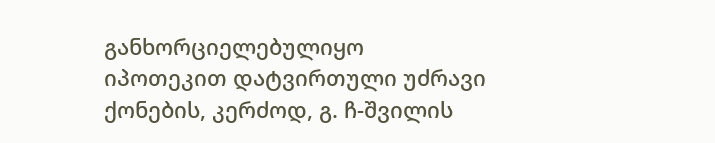განხორციელებულიყო იპოთეკით დატვირთული უძრავი ქონების, კერძოდ, გ. ჩ-შვილის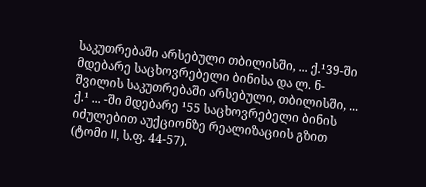საკუთრებაში არსებული თბილისში, ... ქ.¹39-ში მდებარე საცხოვრებელი ბინისა და ლ. ნ-შვილის საკუთრებაში არსებული, თბილისში, ... ქ.¹ ... -ში მდებარე ¹55 საცხოვრებელი ბინის იძულებით აუქციონზე რეალიზაციის გზით (ტომი II, ს.ფ. 44-57).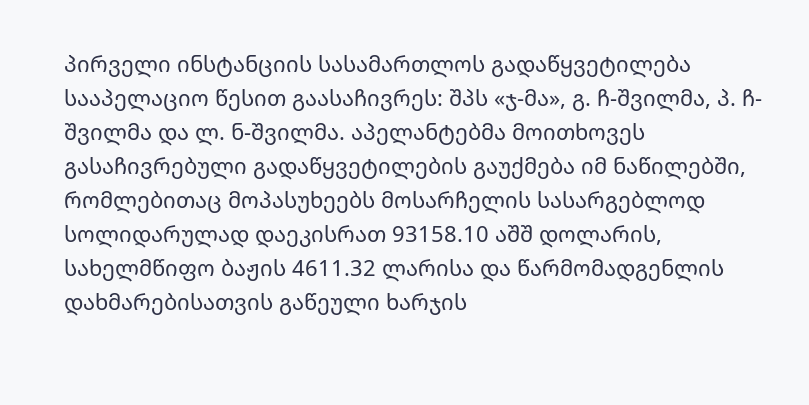პირველი ინსტანციის სასამართლოს გადაწყვეტილება სააპელაციო წესით გაასაჩივრეს: შპს «ჯ-მა», გ. ჩ-შვილმა, პ. ჩ-შვილმა და ლ. ნ-შვილმა. აპელანტებმა მოითხოვეს გასაჩივრებული გადაწყვეტილების გაუქმება იმ ნაწილებში, რომლებითაც მოპასუხეებს მოსარჩელის სასარგებლოდ სოლიდარულად დაეკისრათ 93158.10 აშშ დოლარის, სახელმწიფო ბაჟის 4611.32 ლარისა და წარმომადგენლის დახმარებისათვის გაწეული ხარჯის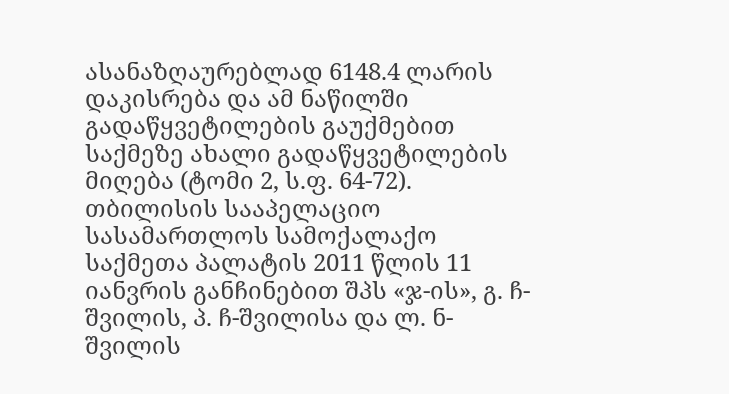ასანაზღაურებლად 6148.4 ლარის დაკისრება და ამ ნაწილში გადაწყვეტილების გაუქმებით საქმეზე ახალი გადაწყვეტილების მიღება (ტომი 2, ს.ფ. 64-72).
თბილისის სააპელაციო სასამართლოს სამოქალაქო საქმეთა პალატის 2011 წლის 11 იანვრის განჩინებით შპს «ჯ-ის», გ. ჩ-შვილის, პ. ჩ-შვილისა და ლ. ნ-შვილის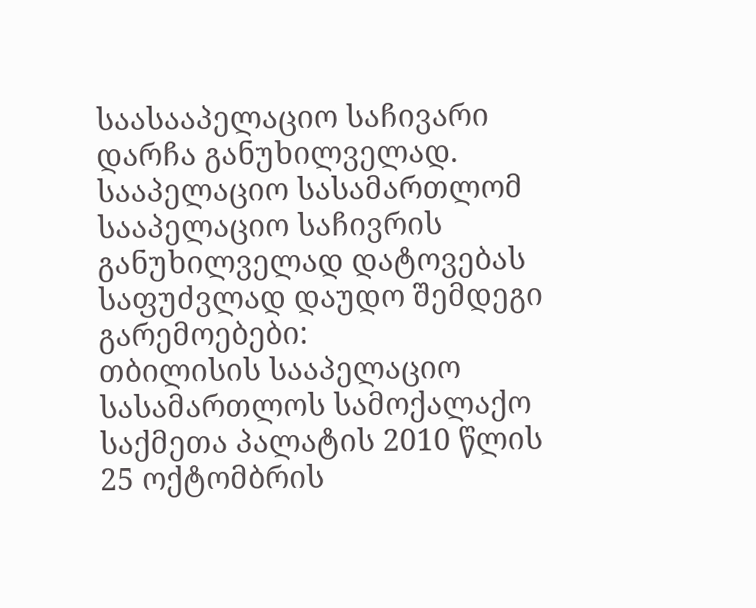საასააპელაციო საჩივარი დარჩა განუხილველად.
სააპელაციო სასამართლომ სააპელაციო საჩივრის განუხილველად დატოვებას საფუძვლად დაუდო შემდეგი გარემოებები:
თბილისის სააპელაციო სასამართლოს სამოქალაქო საქმეთა პალატის 2010 წლის 25 ოქტომბრის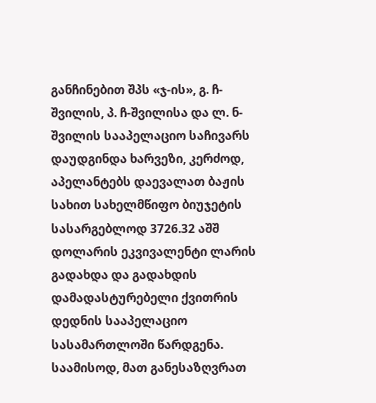განჩინებით შპს «ჯ-ის», გ. ჩ-შვილის, პ. ჩ-შვილისა და ლ. ნ-შვილის სააპელაციო საჩივარს დაუდგინდა ხარვეზი, კერძოდ, აპელანტებს დაევალათ ბაჟის სახით სახელმწიფო ბიუჯეტის სასარგებლოდ 3726.32 აშშ დოლარის ეკვივალენტი ლარის გადახდა და გადახდის დამადასტურებელი ქვითრის დედნის სააპელაციო სასამართლოში წარდგენა. საამისოდ, მათ განესაზღვრათ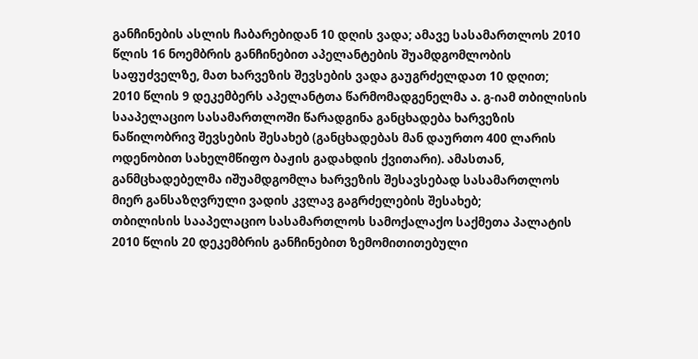განჩინების ასლის ჩაბარებიდან 10 დღის ვადა; ამავე სასამართლოს 2010 წლის 16 ნოემბრის განჩინებით აპელანტების შუამდგომლობის საფუძველზე, მათ ხარვეზის შევსების ვადა გაუგრძელდათ 10 დღით;
2010 წლის 9 დეკემბერს აპელანტთა წარმომადგენელმა ა. გ-იამ თბილისის სააპელაციო სასამართლოში წარადგინა განცხადება ხარვეზის ნაწილობრივ შევსების შესახებ (განცხადებას მან დაურთო 400 ლარის ოდენობით სახელმწიფო ბაჟის გადახდის ქვითარი). ამასთან, განმცხადებელმა იშუამდგომლა ხარვეზის შესავსებად სასამართლოს მიერ განსაზღვრული ვადის კვლავ გაგრძელების შესახებ;
თბილისის სააპელაციო სასამართლოს სამოქალაქო საქმეთა პალატის 2010 წლის 20 დეკემბრის განჩინებით ზემომითითებული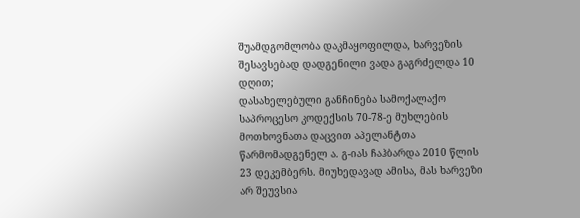შუამდგომლობა დაკმაყოფილდა, ხარვეზის შესავსებად დადგენილი ვადა გაგრძელდა 10 დღით;
დასახელებული განჩინება სამოქალაქო საპროცესო კოდექსის 70-78-ე მუხლების მოთხოვნათა დაცვით აპელანტთა წარმომადგენელ ა. გ-იას ჩაჰბარდა 2010 წლის 23 დეკემბერს. მიუხედავად ამისა, მას ხარვეზი არ შეუვსია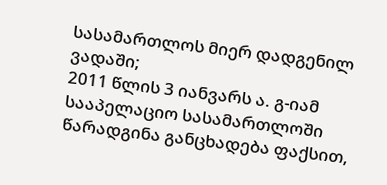სასამართლოს მიერ დადგენილ ვადაში;
2011 წლის 3 იანვარს ა. გ-იამ სააპელაციო სასამართლოში წარადგინა განცხადება ფაქსით,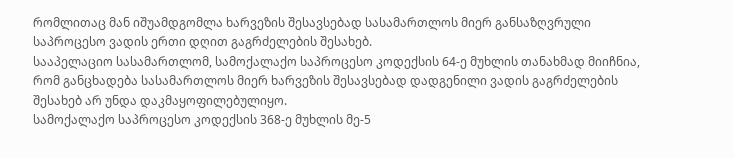რომლითაც მან იშუამდგომლა ხარვეზის შესავსებად სასამართლოს მიერ განსაზღვრული საპროცესო ვადის ერთი დღით გაგრძელების შესახებ.
სააპელაციო სასამართლომ, სამოქალაქო საპროცესო კოდექსის 64-ე მუხლის თანახმად მიიჩნია, რომ განცხადება სასამართლოს მიერ ხარვეზის შესავსებად დადგენილი ვადის გაგრძელების შესახებ არ უნდა დაკმაყოფილებულიყო.
სამოქალაქო საპროცესო კოდექსის 368-ე მუხლის მე-5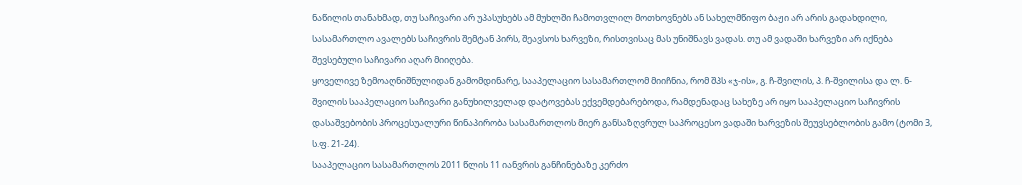ნაწილის თანახმად, თუ საჩივარი არ უპასუხებს ამ მუხლში ჩამოთვლილ მოთხოვნებს ან სახელმწიფო ბაჟი არ არის გადახდილი, სასამართლო ავალებს საჩივრის შემტან პირს, შეავსოს ხარვეზი, რისთვისაც მას უნიშნავს ვადას. თუ ამ ვადაში ხარვეზი არ იქნება შევსებული საჩივარი აღარ მიიღება.
ყოველივე ზემოაღნიშნულიდან გამომდინარე, სააპელაციო სასამართლომ მიიჩნია, რომ შპს «ჯ-ის», გ. ჩ-შვილის, პ. ჩ-შვილისა და ლ. ნ-შვილის სააპელაციო საჩივარი განუხილველად დატოვებას ექვემდებარებოდა, რამდენადაც სახეზე არ იყო სააპელაციო საჩივრის დასაშვებობის პროცესუალური წინაპირობა სასამართლოს მიერ განსაზღვრულ საპროცესო ვადაში ხარვეზის შეუვსებლობის გამო (ტომი 3, ს.ფ. 21-24).
სააპელაციო სასამართლოს 2011 წლის 11 იანვრის განჩინებაზე კერძო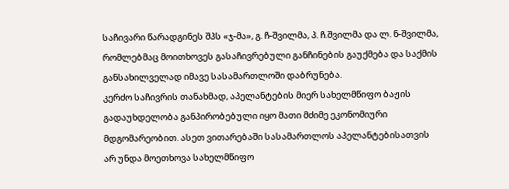საჩივარი წარადგინეს შპს «ჯ-მა», გ. ჩ-შვილმა, პ. ჩ.შვილმა და ლ. ნ-შვილმა, რომლებმაც მოითხოვეს გასაჩივრებული განჩინების გაუქმება და საქმის განსახილველად იმავე სასამართლოში დაბრუნება.
კერძო საჩივრის თანახმად, აპელანტების მიერ სახელმწიფო ბაჟის გადაუხდელობა განპირობებული იყო მათი მძიმე ეკონომიური მდგომარეობით. ასეთ ვითარებაში სასამართლოს აპელანტებისათვის არ უნდა მოეთხოვა სახელმწიფო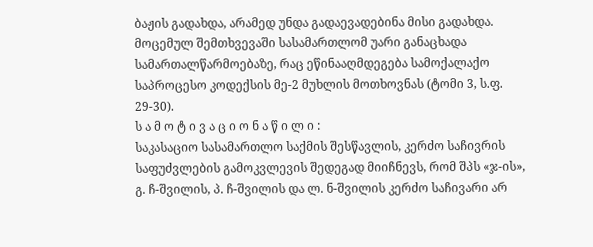ბაჟის გადახდა, არამედ უნდა გადაევადებინა მისი გადახდა. მოცემულ შემთხვევაში სასამართლომ უარი განაცხადა სამართალწარმოებაზე, რაც ეწინააღმდეგება სამოქალაქო საპროცესო კოდექსის მე-2 მუხლის მოთხოვნას (ტომი 3, ს.ფ. 29-30).
ს ა მ ო ტ ი ვ ა ც ი ო ნ ა წ ი ლ ი :
საკასაციო სასამართლო საქმის შესწავლის, კერძო საჩივრის საფუძვლების გამოკვლევის შედეგად მიიჩნევს, რომ შპს «ჯ-ის», გ. ჩ-შვილის, პ. ჩ-შვილის და ლ. ნ-შვილის კერძო საჩივარი არ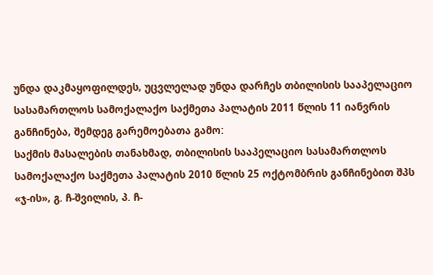უნდა დაკმაყოფილდეს, უცვლელად უნდა დარჩეს თბილისის სააპელაციო სასამართლოს სამოქალაქო საქმეთა პალატის 2011 წლის 11 იანვრის განჩინება, შემდეგ გარემოებათა გამო:
საქმის მასალების თანახმად, თბილისის სააპელაციო სასამართლოს სამოქალაქო საქმეთა პალატის 2010 წლის 25 ოქტომბრის განჩინებით შპს «ჯ-ის», გ. ჩ-შვილის, პ. ჩ-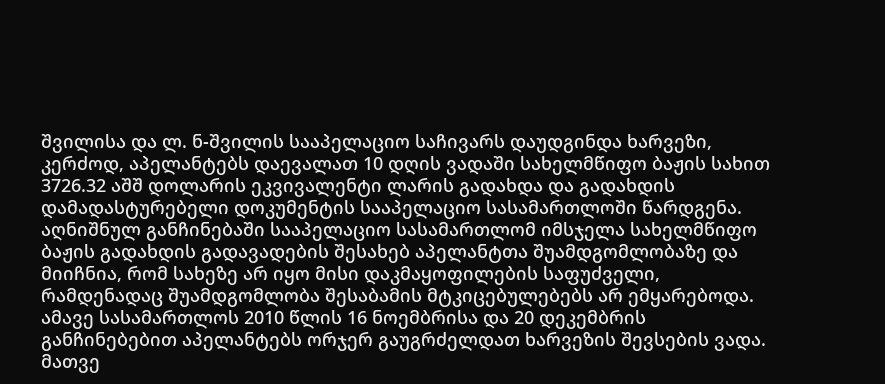შვილისა და ლ. ნ-შვილის სააპელაციო საჩივარს დაუდგინდა ხარვეზი, კერძოდ, აპელანტებს დაევალათ 10 დღის ვადაში სახელმწიფო ბაჟის სახით 3726.32 აშშ დოლარის ეკვივალენტი ლარის გადახდა და გადახდის დამადასტურებელი დოკუმენტის სააპელაციო სასამართლოში წარდგენა. აღნიშნულ განჩინებაში სააპელაციო სასამართლომ იმსჯელა სახელმწიფო ბაჟის გადახდის გადავადების შესახებ აპელანტთა შუამდგომლობაზე და მიიჩნია, რომ სახეზე არ იყო მისი დაკმაყოფილების საფუძველი, რამდენადაც შუამდგომლობა შესაბამის მტკიცებულებებს არ ემყარებოდა. ამავე სასამართლოს 2010 წლის 16 ნოემბრისა და 20 დეკემბრის განჩინებებით აპელანტებს ორჯერ გაუგრძელდათ ხარვეზის შევსების ვადა. მათვე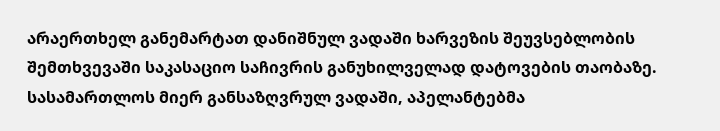არაერთხელ განემარტათ დანიშნულ ვადაში ხარვეზის შეუვსებლობის შემთხვევაში საკასაციო საჩივრის განუხილველად დატოვების თაობაზე. სასამართლოს მიერ განსაზღვრულ ვადაში, აპელანტებმა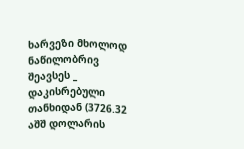ხარვეზი მხოლოდ ნაწილობრივ შეავსეს _ დაკისრებული თანხიდან (3726.32 აშშ დოლარის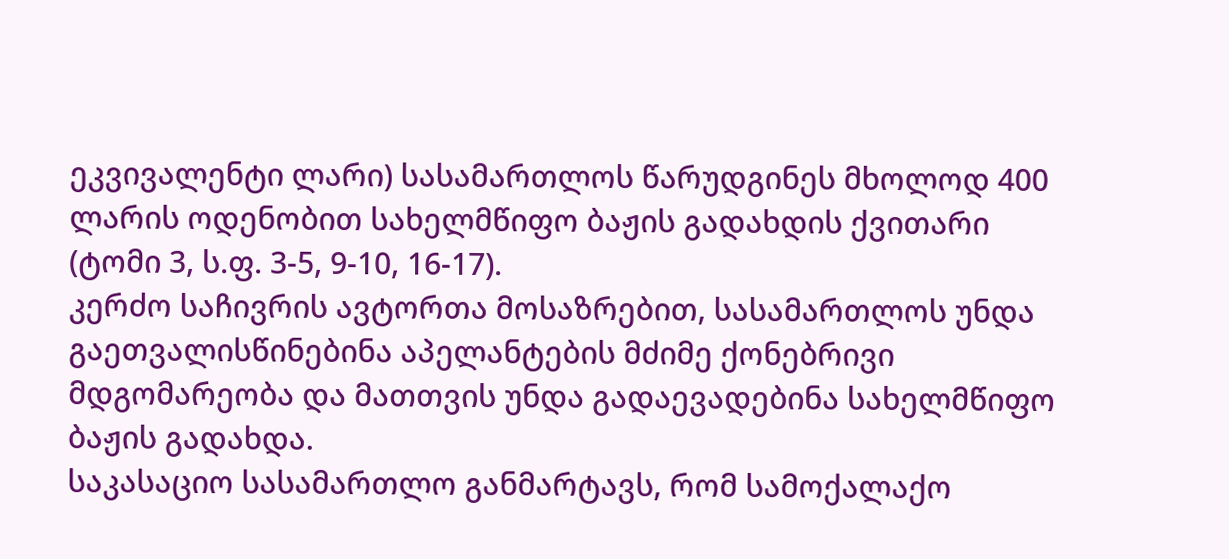ეკვივალენტი ლარი) სასამართლოს წარუდგინეს მხოლოდ 400 ლარის ოდენობით სახელმწიფო ბაჟის გადახდის ქვითარი (ტომი 3, ს.ფ. 3-5, 9-10, 16-17).
კერძო საჩივრის ავტორთა მოსაზრებით, სასამართლოს უნდა გაეთვალისწინებინა აპელანტების მძიმე ქონებრივი მდგომარეობა და მათთვის უნდა გადაევადებინა სახელმწიფო ბაჟის გადახდა.
საკასაციო სასამართლო განმარტავს, რომ სამოქალაქო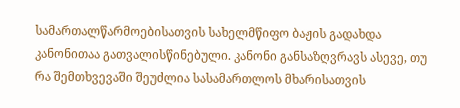სამართალწარმოებისათვის სახელმწიფო ბაჟის გადახდა კანონითაა გათვალისწინებული. კანონი განსაზღვრავს ასევე, თუ რა შემთხვევაში შეუძლია სასამართლოს მხარისათვის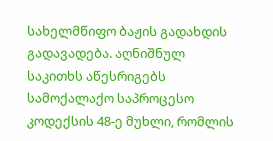სახელმწიფო ბაჟის გადახდის გადავადება. აღნიშნულ საკითხს აწესრიგებს სამოქალაქო საპროცესო კოდექსის 48-ე მუხლი, რომლის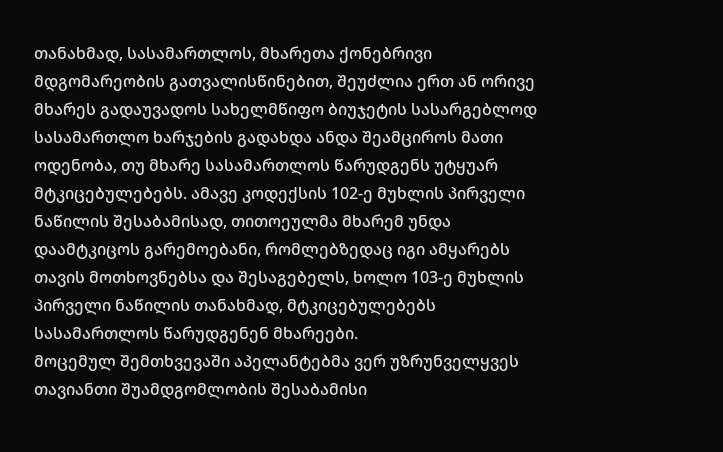თანახმად, სასამართლოს, მხარეთა ქონებრივი მდგომარეობის გათვალისწინებით, შეუძლია ერთ ან ორივე მხარეს გადაუვადოს სახელმწიფო ბიუჯეტის სასარგებლოდ სასამართლო ხარჯების გადახდა ანდა შეამციროს მათი ოდენობა, თუ მხარე სასამართლოს წარუდგენს უტყუარ მტკიცებულებებს. ამავე კოდექსის 102-ე მუხლის პირველი ნაწილის შესაბამისად, თითოეულმა მხარემ უნდა დაამტკიცოს გარემოებანი, რომლებზედაც იგი ამყარებს თავის მოთხოვნებსა და შესაგებელს, ხოლო 103-ე მუხლის პირველი ნაწილის თანახმად, მტკიცებულებებს სასამართლოს წარუდგენენ მხარეები.
მოცემულ შემთხვევაში აპელანტებმა ვერ უზრუნველყვეს თავიანთი შუამდგომლობის შესაბამისი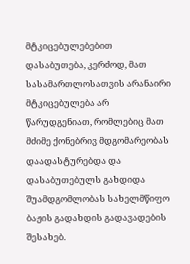მტკიცებულებებით დასაბუთება, კერძოდ, მათ სასამართლოსათვის არანაირი მტკიცებულება არ წარუდგენიათ, რომლებიც მათ მძიმე ქონებრივ მდგომარეობას დაადასტურებდა და დასაბუთებულს გახდიდა შუამდგომლობას სახელმწიფო ბაჟის გადახდის გადავადების შესახებ.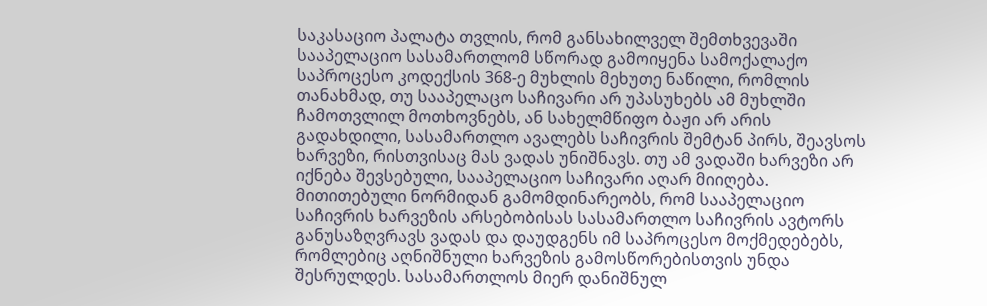საკასაციო პალატა თვლის, რომ განსახილველ შემთხვევაში სააპელაციო სასამართლომ სწორად გამოიყენა სამოქალაქო საპროცესო კოდექსის 368-ე მუხლის მეხუთე ნაწილი, რომლის თანახმად, თუ სააპელაცო საჩივარი არ უპასუხებს ამ მუხლში ჩამოთვლილ მოთხოვნებს, ან სახელმწიფო ბაჟი არ არის გადახდილი, სასამართლო ავალებს საჩივრის შემტან პირს, შეავსოს ხარვეზი, რისთვისაც მას ვადას უნიშნავს. თუ ამ ვადაში ხარვეზი არ იქნება შევსებული, სააპელაციო საჩივარი აღარ მიიღება. მითითებული ნორმიდან გამომდინარეობს, რომ სააპელაციო საჩივრის ხარვეზის არსებობისას სასამართლო საჩივრის ავტორს განუსაზღვრავს ვადას და დაუდგენს იმ საპროცესო მოქმედებებს, რომლებიც აღნიშნული ხარვეზის გამოსწორებისთვის უნდა შესრულდეს. სასამართლოს მიერ დანიშნულ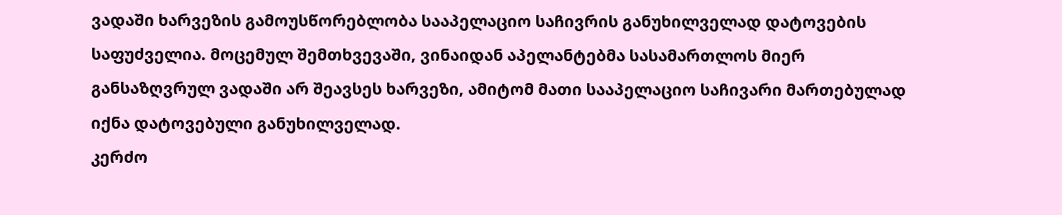ვადაში ხარვეზის გამოუსწორებლობა სააპელაციო საჩივრის განუხილველად დატოვების საფუძველია. მოცემულ შემთხვევაში, ვინაიდან აპელანტებმა სასამართლოს მიერ განსაზღვრულ ვადაში არ შეავსეს ხარვეზი, ამიტომ მათი სააპელაციო საჩივარი მართებულად იქნა დატოვებული განუხილველად.
კერძო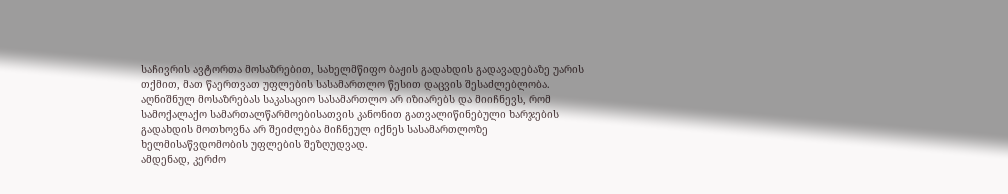საჩივრის ავტორთა მოსაზრებით, სახელმწიფო ბაჟის გადახდის გადავადებაზე უარის თქმით, მათ წაერთვათ უფლების სასამართლო წესით დაცვის შესაძლებლობა. აღნიშნულ მოსაზრებას საკასაციო სასამართლო არ იზიარებს და მიიჩნევს, რომ სამოქალაქო სამართალწარმოებისათვის კანონით გათვალიწინებული ხარჯების გადახდის მოთხოვნა არ შეიძლება მიჩნეულ იქნეს სასამართლოზე ხელმისაწვდომობის უფლების შეზღუდვად.
ამდენად, კერძო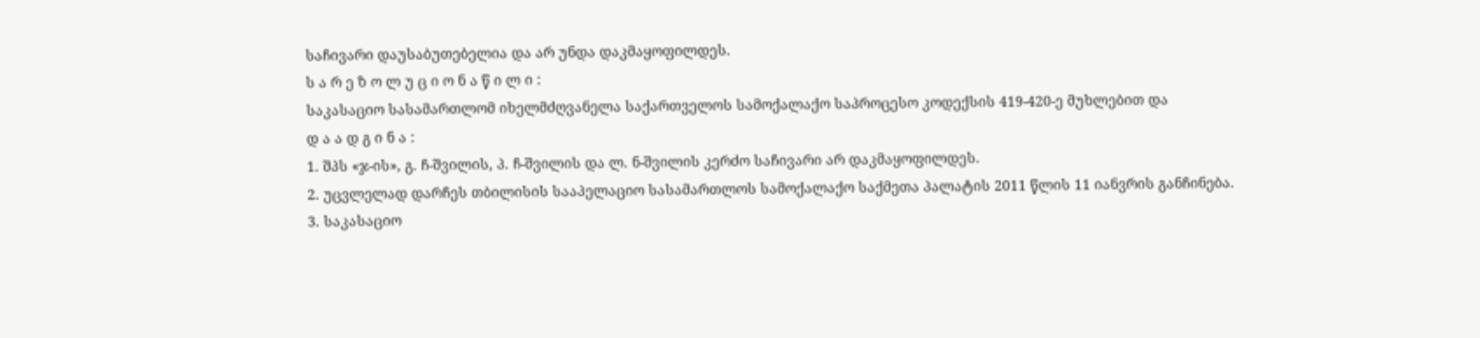საჩივარი დაუსაბუთებელია და არ უნდა დაკმაყოფილდეს.
ს ა რ ე ზ ო ლ უ ც ი ო ნ ა წ ი ლ ი :
საკასაციო სასამართლომ იხელმძღვანელა საქართველოს სამოქალაქო საპროცესო კოდექსის 419-420-ე მუხლებით და
დ ა ა დ გ ი ნ ა :
1. შპს «ჯ-ის», გ. ჩ-შვილის, პ. ჩ-შვილის და ლ. ნ-შვილის კერძო საჩივარი არ დაკმაყოფილდეს.
2. უცვლელად დარჩეს თბილისის სააპელაციო სასამართლოს სამოქალაქო საქმეთა პალატის 2011 წლის 11 იანვრის განჩინება.
3. საკასაციო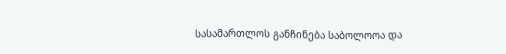სასამართლოს განჩინება საბოლოოა და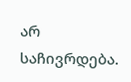არ საჩივრდება.